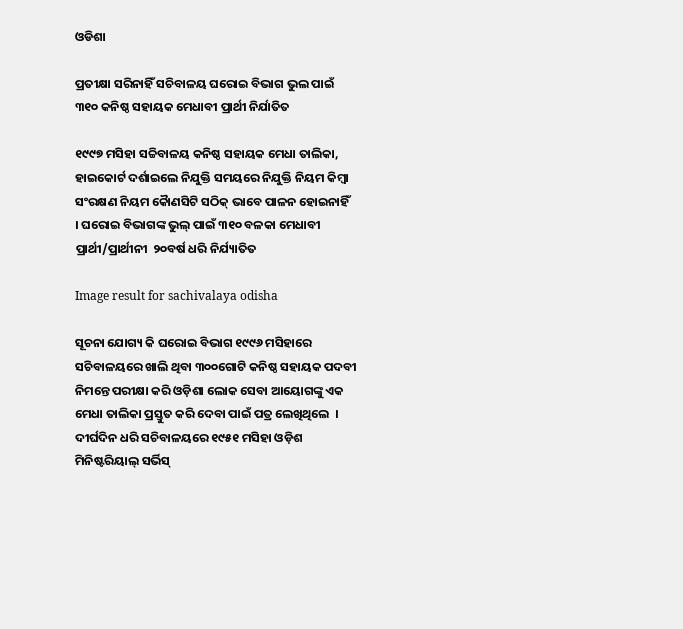ଓଡିଶା

ପ୍ରତୀକ୍ଷା ସରିନାହିଁ ସଚିବାଳୟ ଘରୋଇ ବିଭାଗ ଭୁଲ ପାଇଁ ୩୧୦ କନିଷ୍ଠ ସହାୟକ ମେଧାବୀ ପ୍ରାର୍ଥୀ ନିର୍ଯାତିତ

୧୯୯୭ ମସିହା ସଚ୍ଚିବାଳୟ କନିଷ୍ଠ ସହାୟକ ମେଧା ତାଲିକା, ହାଇକୋର୍ଟ ଦର୍ଶାଇଲେ ନିଯୁକ୍ତି ସମୟରେ ନିଯୁକ୍ତି ନିୟମ କିମ୍ବା ସଂରକ୍ଷଣ ନିୟମ କୈାଣସିଟି ସଠିକ୍ ଭାବେ ପାଳନ ହୋଇନାହିଁ  । ଘରୋଇ ବିଭାଗଙ୍କ ଭୁଲ୍ ପାଇଁ ୩୧୦ ବଳକା ମେଧାବୀ ପ୍ରାର୍ଥୀ/ପ୍ରାର୍ଥୀନୀ  ୨୦ବର୍ଷ ଧରି ନିର୍ଯ୍ୟାତିତ

Image result for sachivalaya odisha

ସୂଚନା ଯୋଗ୍ୟ କି ଘରୋଇ ବିଭାଗ ୧୯୯୬ ମସିହାରେ ସଚିବାଳୟରେ ଖାଲି ଥିବା ୩୦୦ଗୋଟି କନିଷ୍ଠ ସହାୟକ ପଦବୀ ନିମନ୍ତେ ପରୀକ୍ଷା କରି ଓଡ଼ିଶା ଲୋକ ସେବା ଆୟୋଗଙ୍କୁ ଏକ ମେଧା ତାଲିକା ପ୍ରସ୍ତୁତ କରି ଦେବା ପାଇଁ ପତ୍ର ଲେଖିଥିଲେ  । ଦୀର୍ଘଦିନ ଧରି ସଚିବାଳୟରେ ୧୯୫୧ ମସିହା ଓଡ଼ିଶ ମିନିଷ୍ଟରିୟାଲ୍ ସର୍ଭିସ୍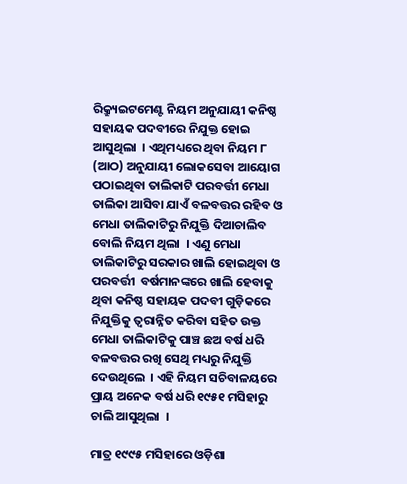ରିକ୍ର‌୍ୟୁଇଟମେଣ୍ଟ ନିୟମ ଅନୁଯାୟୀ କନିଷ୍ଠ ସହାୟକ ପଦବୀରେ ନିଯୁକ୍ତ ହୋଇ ଆସୁଥିଲା  । ଏଥିମଧ୍ୟରେ ଥିବା ନିୟମ ୮ (ଆଠ) ଅନୁଯାୟୀ ଲୋକସେବା ଆୟୋଗ ପଠାଇଥିବା ତାଲିକାଟି ପରବର୍ତ୍ତୀ ମେଧା ତାଲିକା ଆସିବା ଯାଏଁ ବଳବତ୍ତର ରହିବ ଓ ମେଧା ତାଲିକାଟିରୁ ନିଯୁକ୍ତି ଦିଆଚାଲିବ ବୋଲି ନିୟମ ଥିଲା  । ଏଣୁ ମେଧା ତାଲିକାଟିରୁ ସରକାର ଖାଲି ହୋଇଥିବା ଓ ପରବର୍ତ୍ତୀ  ବର୍ଷମାନଙ୍କରେ ଖାଲି ହେବାକୁ ଥିବା କନିଷ୍ଠ ସହାୟକ ପଦବୀ ଗୁଡ଼ିକରେ ନିଯୁକ୍ତିକୁ ତ୍ୱରାନ୍ନିତ କରିବା ସହିତ ଉକ୍ତ ମେଧା ତାଲିକାଟିକୁ ପାଞ୍ଚ ଛଅ ବର୍ଷ ଧରି ବଳବତ୍ତର ରଖି ସେଥି ମଧ୍ୟରୁ ନିଯୁକ୍ତି ଦେଉଥିଲେ  । ଏହି ନିୟମ ସଚିବାଳୟରେ ପ୍ରାୟ ଅନେକ ବର୍ଷ ଧରି ୧୯୫୧ ମସିହାରୁ ଚାଲି ଆସୁଥିଲା  ।

ମାତ୍ର ୧୯୯୫ ମସିହାରେ ଓଡ଼ିଶା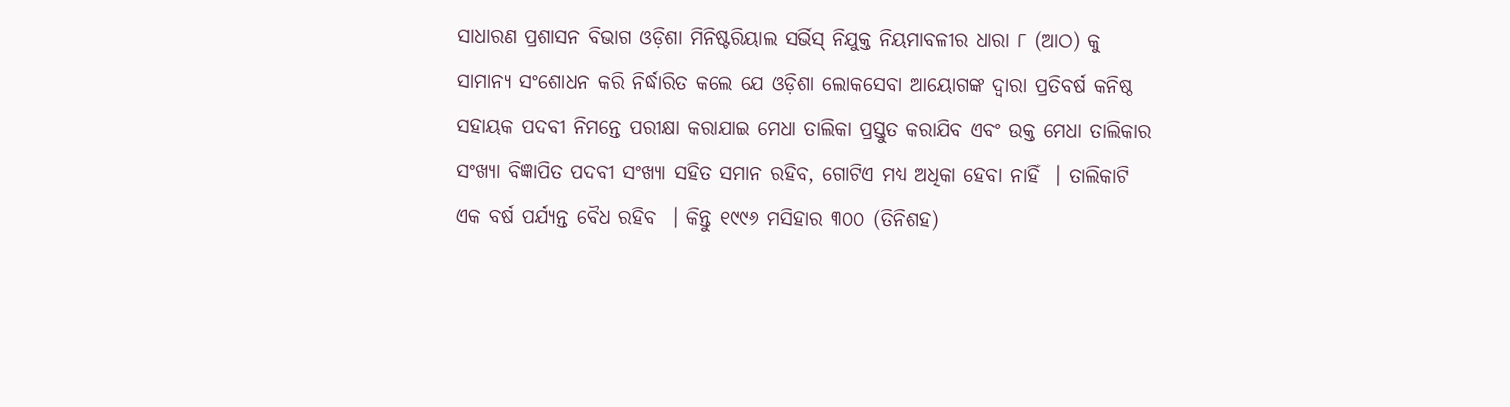ସାଧାରଣ ପ୍ରଶାସନ ବିଭାଗ ଓଡ଼ିଶା ମିନିଷ୍ଟରିୟାଲ ସର୍ଭିସ୍ ନିଯୁକ୍ତ ନିୟମାବଳୀର ଧାରା ୮ (ଆଠ) କୁ ସାମାନ୍ୟ ସଂଶୋଧନ କରି ନିର୍ଦ୍ଧାରିତ କଲେ ଯେ ଓଡ଼ିଶା ଲୋକସେବା ଆୟୋଗଙ୍କ ଦ୍ୱାରା ପ୍ରତିବର୍ଷ କନିଷ୍ଠ ସହାୟକ ପଦବୀ ନିମନ୍ତେ ପରୀକ୍ଷା କରାଯାଇ ମେଧା ତାଲିକା ପ୍ରସ୍ତୁତ କରାଯିବ ଏବଂ ଉକ୍ତ ମେଧା ତାଲିକାର ସଂଖ୍ୟା ବିଜ୍ଞାପିତ ପଦବୀ ସଂଖ୍ୟା ସହିତ ସମାନ ରହିବ, ଗୋଟିଏ ମଧ୍ୟ ଅଧିକା ହେବା ନାହିଁ  । ତାଲିକାଟି ଏକ ବର୍ଷ ପର୍ଯ୍ୟନ୍ତ ବୈଧ ରହିବ  । କିନ୍ତୁ ୧୯୯୬ ମସିହାର ୩୦୦ (ତିନିଶହ)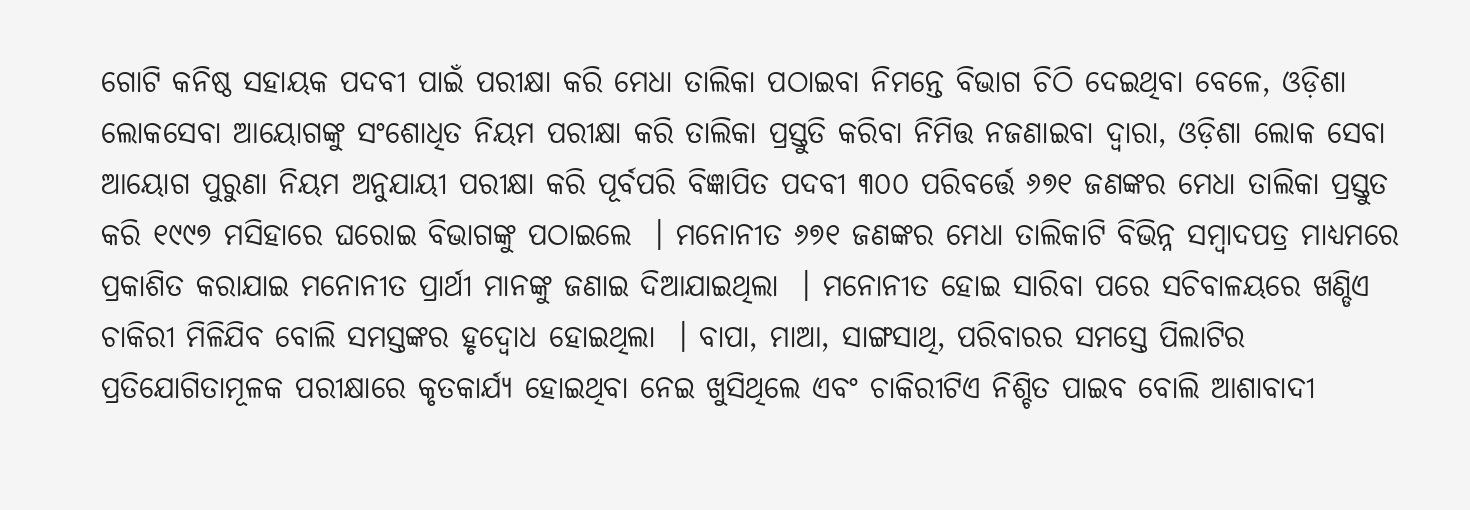ଗୋଟି କନିଷ୍ଠ ସହାୟକ ପଦବୀ ପାଇଁ ପରୀକ୍ଷା କରି ମେଧା ତାଲିକା ପଠାଇବା ନିମନ୍ତେ ବିଭାଗ ଚିଠି ଦେଇଥିବା ବେଳେ, ଓଡ଼ିଶା ଲୋକସେବା ଆୟୋଗଙ୍କୁ ସଂଶୋଧିତ ନିୟମ ପରୀକ୍ଷା କରି ତାଲିକା ପ୍ରସ୍ତୁତି କରିବା ନିମିତ୍ତ ନଜଣାଇବା ଦ୍ୱାରା, ଓଡ଼ିଶା ଲୋକ ସେବା ଆୟୋଗ ପୁରୁଣା ନିୟମ ଅନୁଯାୟୀ ପରୀକ୍ଷା କରି ପୂର୍ବପରି ବିଜ୍ଞାପିତ ପଦବୀ ୩୦୦ ପରିବର୍ତ୍ତେ ୬୭୧ ଜଣଙ୍କର ମେଧା ତାଲିକା ପ୍ରସ୍ତୁତ କରି ୧୯୯୭ ମସିହାରେ ଘରୋଇ ବିଭାଗଙ୍କୁ ପଠାଇଲେ  । ମନୋନୀତ ୬୭୧ ଜଣଙ୍କର ମେଧା ତାଲିକାଟି ବିଭିନ୍ନ ସମ୍ବାଦପତ୍ର ମାଧ୍ୟମରେ ପ୍ରକାଶିତ କରାଯାଇ ମନୋନୀତ ପ୍ରାର୍ଥୀ ମାନଙ୍କୁ ଜଣାଇ ଦିଆଯାଇଥିଲା  । ମନୋନୀତ ହୋଇ ସାରିବା ପରେ ସଚିବାଳୟରେ ଖଣ୍ଡିଏ ଚାକିରୀ ମିଳିଯିବ ବୋଲି ସମସ୍ତଙ୍କର ହୃଦ୍ବୋଧ ହୋଇଥିଲା  । ବାପା, ମାଆ, ସାଙ୍ଗସାଥି, ପରିବାରର ସମସ୍ତେ ପିଲାଟିର ପ୍ରତିଯୋଗିତାମୂଳକ ପରୀକ୍ଷାରେ କୃତକାର୍ଯ୍ୟ ହୋଇଥିବା ନେଇ ଖୁସିଥିଲେ ଏବଂ ଚାକିରୀଟିଏ ନିଶ୍ଚିତ ପାଇବ ବୋଲି ଆଶାବାଦୀ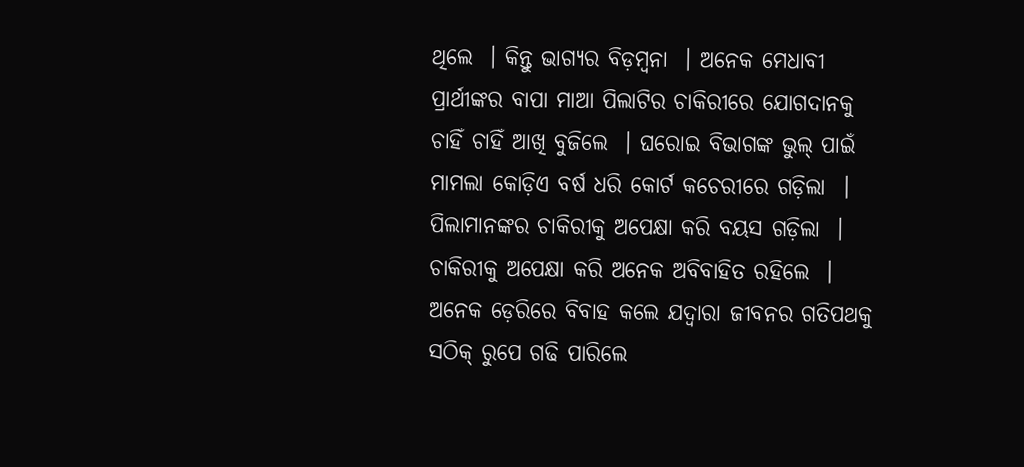ଥିଲେ  । କିନ୍ତୁ ଭାଗ୍ୟର ବିଡ଼ମ୍ବନା  । ଅନେକ ମେଧାବୀ ପ୍ରାର୍ଥୀଙ୍କର ବାପା ମାଆ ପିଲାଟିର ଚାକିରୀରେ ଯୋଗଦାନକୁ ଚାହିଁ ଚାହିଁ ଆଖି ବୁଜିଲେ  । ଘରୋଇ ବିଭାଗଙ୍କ ଭୁଲ୍ ପାଇଁ ମାମଲା କୋଡ଼ିଏ ବର୍ଷ ଧରି କୋର୍ଟ କଚେରୀରେ ଗଡ଼ିଲା  । ପିଲାମାନଙ୍କର ଚାକିରୀକୁ ଅପେକ୍ଷା କରି ବୟସ ଗଡ଼ିଲା  । ଚାକିରୀକୁ ଅପେକ୍ଷା କରି ଅନେକ ଅବିବାହିତ ରହିଲେ  । ଅନେକ ଡ଼େରିରେ ବିବାହ କଲେ ଯଦ୍ୱାରା ଜୀବନର ଗତିପଥକୁ ସଠିକ୍ ରୁପେ ଗଢି ପାରିଲେ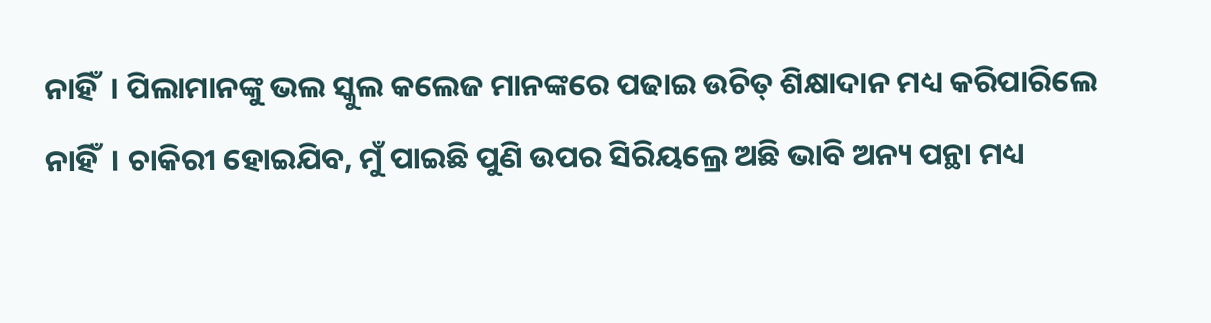ନାହିଁ  । ପିଲାମାନଙ୍କୁ ଭଲ ସ୍କୁଲ କଲେଜ ମାନଙ୍କରେ ପଢାଇ ଉଚିତ୍ ଶିକ୍ଷାଦାନ ମଧ୍ୟ କରିପାରିଲେ ନାହିଁ  । ଚାକିରୀ ହୋଇଯିବ, ମୁଁ ପାଇଛି ପୁଣି ଉପର ସିରିୟଲ୍ରେ ଅଛି ଭାବି ଅନ୍ୟ ପନ୍ଥା ମଧ୍ୟ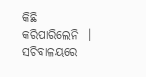କିଛି କରିପାରିଲେନି  । ସଚିବାଳୟରେ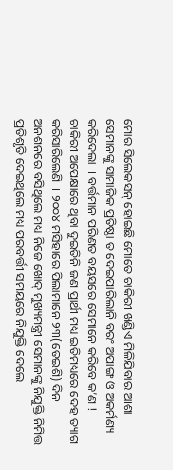ମୋର ସିଲେକସନ୍ ହୋଇଛି ମୋତେ ଚାକିରୀ ଖଣ୍ଡିଏ ମିଳିଯିବାର ଆଶା ସେମାନଙ୍କୁ ସାମାଜିକ ପ୍ରତିଷ୍ଠା ତ ଦେଇପାରିଲାନି ବରଂ ଅପାଙ୍ଗ ଓ ଅକର୍ମଣ୍ୟ କରିଦେଲା  । ବର୍ତ୍ତମାନ ପରିଣତ ବୟସରେ ସେମାନେ କରିବେ କ’ଣ ! ଚାକିରୀ ଅପେକ୍ଷାରେ ଥିବା ଦୁଇତିନି ଜଣ ପ୍ରାର୍ଥୀ ମଧ୍ୟ ଇତିମଧ୍ୟରେ ଦେହ ତ୍ୟାଗ କରିସାରିଲେଣି  । ୨୦୦୪ ମସିହାରେ ପିଲାମାନେ ୨୩(ତେଇଶି) ଦିନ ଅନଶନରେ ବସିଥିଲେ ମଧ୍ୟ ନିଜେ ଖୋଦ୍ ମୁଖ୍ୟମନ୍ତ୍ରୀ ସେମାନଙ୍କୁ ନିଯୁକ୍ତି ନିମିତ୍ତ ପ୍ରତିଶୃତି ଦେଇଥିଲେ ମଧ୍ୟ ପରବର୍ତ୍ତୀ ସମୟରେ ନିଯୁକ୍ତି ଦେଲେ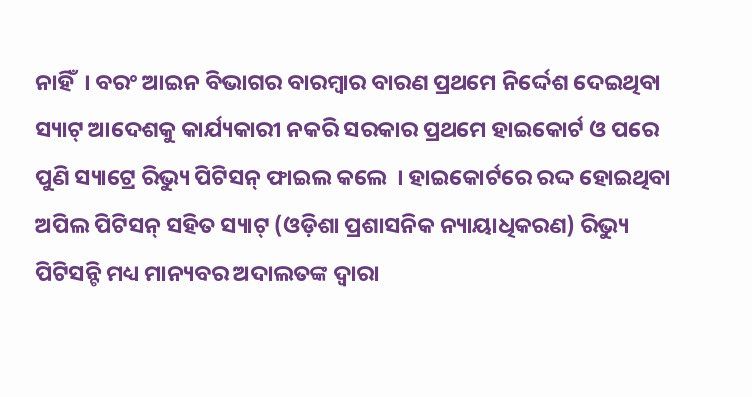ନାହିଁ  । ବରଂ ଆଇନ ବିଭାଗର ବାରମ୍ବାର ବାରଣ ପ୍ରଥମେ ନିର୍ଦ୍ଦେଶ ଦେଇଥିବା ସ୍ୟାଟ୍ ଆଦେଶକୁ କାର୍ଯ୍ୟକାରୀ ନକରି ସରକାର ପ୍ରଥମେ ହାଇକୋର୍ଟ ଓ ପରେ ପୁଣି ସ୍ୟାଟ୍ରେ ରିଭ୍ୟୁ ପିଟିସନ୍ ଫାଇଲ କଲେ  । ହାଇକୋର୍ଟରେ ରଦ୍ଦ ହୋଇଥିବା ଅପିଲ ପିଟିସନ୍ ସହିତ ସ୍ୟାଟ୍ (ଓଡ଼ିଶା ପ୍ରଶାସନିକ ନ୍ୟାୟାଧିକରଣ) ରିଭ୍ୟୁ ପିଟିସନ୍ଟି ମଧ୍ୟ ମାନ୍ୟବର ଅଦାଲତଙ୍କ ଦ୍ୱାରା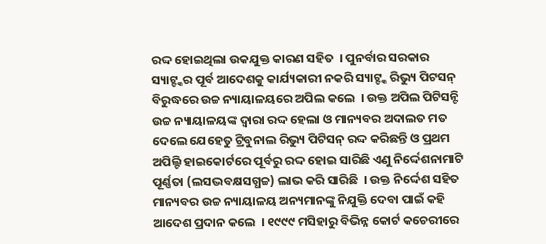ରଦ୍ଦ ହୋଇଥିଲା ଉକଯୁକ୍ତ କାରଣ ସହିତ  । ପୁନର୍ବାର ସରକାର ସ୍ୟାଟ୍ଙ୍କର ପୂର୍ବ ଆଦେଶକୁ କାର୍ଯ୍ୟକାରୀ ନକରି ସ୍ୟାଟ୍ଙ୍କ ରିଭ୍ୟୁ ପିଟସନ୍ ବିରୁଦ୍ଧରେ ଉଚ୍ଚ ନ୍ୟାୟାଳୟରେ ଅପିଲ କଲେ  । ଉକ୍ତ ଅପିଲ ପିଟିସନ୍ଟି ଉଚ୍ଚ ନ୍ୟାୟାଳୟଙ୍କ ଦ୍ୱାରା ରଦ୍ଦ ହେଲା ଓ ମାନ୍ୟବର ଅଦାଲତ ମତ ଦେଲେ ଯେହେତୁ ଟ୍ରିବୁନାଲ ରିଭ୍ୟୁ ପିଟିସନ୍ ରଦ୍ଦ କରିଛନ୍ତି ଓ ପ୍ରଥମ ଅପିଲ୍ଟି ହାଇକୋର୍ଟରେ ପୂର୍ବରୁ ରଦ୍ଦ ହୋଇ ସାରିଛି ଏଣୁ ନିର୍ଦ୍ଦେଶନାମାଟି ପୂର୍ଣ୍ଣତା (ଲସଦ୍ଭବକ୍ଷସଗ୍ଧଚ୍ଚ) ଲାଭ କରି ସାରିଛି  । ଉକ୍ତ ନିର୍ଦ୍ଦେଶ ସହିତ ମାନ୍ୟବର ଉଚ୍ଚ ନ୍ୟାୟାଳୟ ଅନ୍ୟମାନଙ୍କୁ ନିଯୁକ୍ତି ଦେବା ପାଇଁ କହି ଆଦେଶ ପ୍ରଦାନ କଲେ  । ୧୯୯୯ ମସିହାରୁ ବିଭିନ୍ନ କୋର୍ଟ କଚେରୀରେ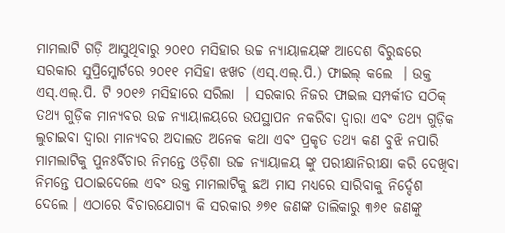ମାମଲାଟି ଗଡ଼ି ଆସୁଥିବାରୁ ୨୦୧୦ ମସିହାର ଉଚ୍ଚ ନ୍ୟାୟାଳୟଙ୍କ ଆଦେଶ ବିରୁଦ୍ଧରେ ସରକାର ସୁପ୍ରିମ୍କୋର୍ଟରେ ୨୦୧୧ ମସିହା ଝଖଚ (ଏସ୍.ଏଲ୍.ପି.) ଫାଇଲ୍ କଲେ  । ଉକ୍ତ ଏସ୍.ଏଲ୍.ପି. ଟି ୨୦୧୬ ମସିହାରେ ସରିଲା  । ସରକାର ନିଜର ଫାଇଲ ସମ୍ପର୍କୀତ ସଠିକ୍ ତଥ୍ୟ ଗୁଡ଼ିକ ମାନ୍ୟବର ଉଚ୍ଚ ନ୍ୟାୟାଳୟରେ ଉପସ୍ଥାପନ ନକରିବା ଦ୍ୱାରା ଏବଂ ତଥ୍ୟ ଗୁଡ଼ିକ ଲୁଚାଇବା ଦ୍ୱାରା ମାନ୍ୟବର ଅଦାଲତ ଅନେକ କଥା ଏବଂ ପ୍ରକୃତ ତଥ୍ୟ କଣ ବୁଝି ନପାରି ମାମଲାଟିକୁ ପୁନଃର୍ବିଚାର ନିମନ୍ତେ ଓଡ଼ିଶା ଉଚ୍ଚ ନ୍ୟାୟାଳୟ ଙ୍କୁ ପରୀକ୍ଷାନିରୀକ୍ଷା କରି ଦେଖିବା ନିମନ୍ତେ ପଠାଇଦେଲେ ଏବଂ ଉକ୍ତ ମାମଲାଟିକୁ ଛଅ ମାସ ମଧ୍ୟରେ ସାରିବାକୁ ନିର୍ଦ୍ଦେଶ ଦେଲେ । ଏଠାରେ ବିଚାରଯୋଗ୍ୟ କି ସରକାର ୬୭୧ ଜଣଙ୍କ ତାଲିକାରୁ ୩୬୧ ଜଣଙ୍କୁ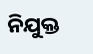ନିଯୁକ୍ତ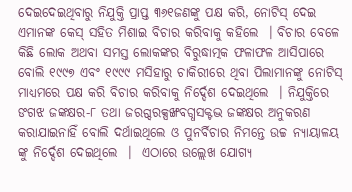ଦେଇଦେଇଥିବାରୁ ନିଯୁକ୍ତି ପ୍ରାପ୍ତ ୩୬୧ଜଣଙ୍କୁ ପକ୍ଷ କରି, ନୋଟିସ୍ ଦେଇ ଏମାନଙ୍କ କେସ୍ ସହିତ ମିଶାଇ ବିଚାର କରିବାକୁ କହିଲେ  । ବିଚାର ବେଳେ କିଛି ଲୋକ ଅଥବା ସମସ୍ତ ଲୋକଙ୍କର ବିରୁଦ୍ଧାତ୍ମକ ଫଳାଫଳ ଆସିପାରେ ବୋଲି ୧୯୯୭ ଏବଂ ୧୯୯୯ ମସିହାରୁ ଚାକିରୀରେ ଥିବା ପିଲାମାନଙ୍କୁ ନୋଟିସ୍ ମାଧ୍ୟମରେ ପକ୍ଷ କରି ବିଚାର କରିବାକୁ ନିର୍ଦ୍ଦେଶ ଦେଇଥିଲେ  । ନିଯୁକ୍ତିରେ ଙଗଝ ଜଙ୍କକ୍ଷର-୮ ତଥା ଜରଗ୍ଦରକ୍ସଙ୍ଖବଗ୍ଧସକ୍ଟଦ୍ଭ ଜଙ୍କକ୍ଷର ଅନୁକରଣ କରାଯାଇନାହିଁ ବୋଲି ଦର୍ଥାଇଥିଲେ ଓ ପୁନର୍ବିଚାର ନିମନ୍ତେ ଉଚ୍ଚ ନ୍ୟାୟାଳୟ ଙ୍କୁ ନିର୍ଦ୍ଦେଶ ଦେଇଥିଲେ  ।  ଏଠାରେ ଉଲ୍ଲେଖ ଯୋଗ୍ୟ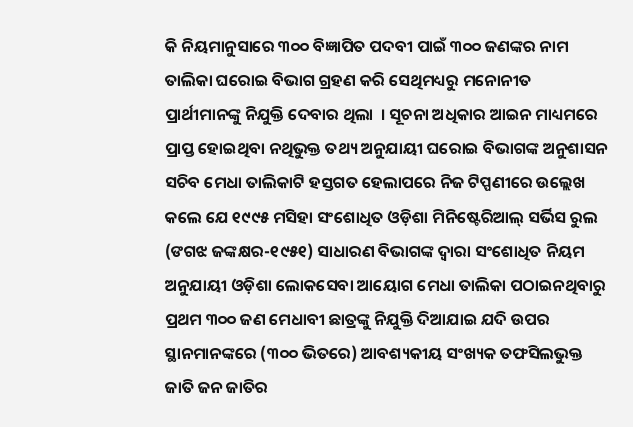କି ନିୟମାନୁସାରେ ୩୦୦ ବିଜ୍ଞାପିତ ପଦବୀ ପାଇଁ ୩୦୦ ଜଣଙ୍କର ନାମ ତାଲିକା ଘରୋଇ ବିଭାଗ ଗ୍ରହଣ କରି ସେଥିମଧ୍ୟରୁ ମନୋନୀତ ପ୍ରାର୍ଥୀମାନଙ୍କୁ ନିଯୁକ୍ତି ଦେବାର ଥିଲା  । ସୂଚନା ଅଧିକାର ଆଇନ ମାଧ୍ୟମରେ ପ୍ରାପ୍ତ ହୋଇଥିବା ନଥିଭୁକ୍ତ ତଥ୍ୟ ଅନୁଯାୟୀ ଘରୋଇ ବିଭାଗଙ୍କ ଅନୁଶାସନ ସଚିବ ମେଧା ତାଲିକାଟି ହସ୍ତଗତ ହେଲାପରେ ନିଜ ଟିପ୍ପଣୀରେ ଉଲ୍ଲେଖ କଲେ ଯେ ୧୯୯୫ ମସିହା ସଂଶୋଧିତ ଓଡ଼ିଶା ମିନିଷ୍ଟେରିଆଲ୍ ସର୍ଭିସ ରୁଲ (ଙଗଝ ଜଙ୍କକ୍ଷର-୧୯୫୧) ସାଧାରଣ ବିଭାଗଙ୍କ ଦ୍ୱାରା ସଂଶୋଧିତ ନିୟମ ଅନୁଯାୟୀ ଓଡ଼ିଶା ଲୋକସେବା ଆୟୋଗ ମେଧା ତାଲିକା ପଠାଇନଥିବାରୁ ପ୍ରଥମ ୩୦୦ ଜଣ ମେଧାବୀ ଛାତ୍ରଙ୍କୁ ନିଯୁକ୍ତି ଦିଆଯାଇ ଯଦି ଉପର ସ୍ଥାନମାନଙ୍କରେ (୩୦୦ ଭିତରେ) ଆବଶ୍ୟକୀୟ ସଂଖ୍ୟକ ତଫସିଲଭୁକ୍ତ ଜାତି ଜନ ଜାତିର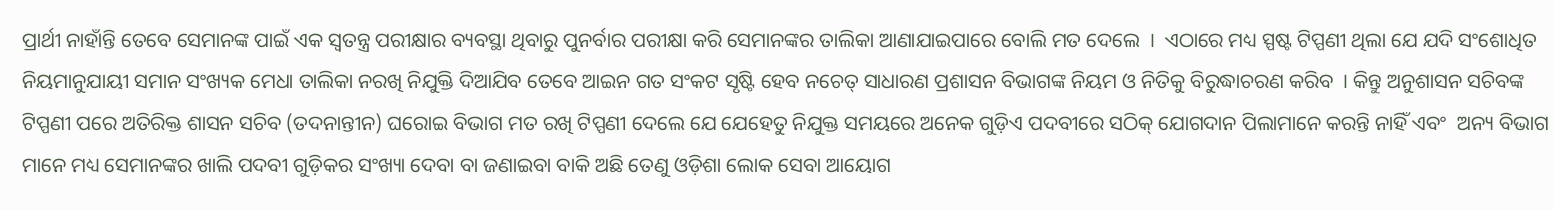ପ୍ରାର୍ଥୀ ନାହାଁନ୍ତି ତେବେ ସେମାନଙ୍କ ପାଇଁ ଏକ ସ୍ୱତନ୍ତ୍ର ପରୀକ୍ଷାର ବ୍ୟବସ୍ଥା ଥିବାରୁ ପୁନର୍ବାର ପରୀକ୍ଷା କରି ସେମାନଙ୍କର ତାଲିକା ଆଣାଯାଇପାରେ ବୋଲି ମତ ଦେଲେ  ।  ଏଠାରେ ମଧ୍ୟ ସ୍ପଷ୍ଟ ଟିପ୍ପଣୀ ଥିଲା ଯେ ଯଦି ସଂଶୋଧିତ ନିୟମାନୁଯାୟୀ ସମାନ ସଂଖ୍ୟକ ମେଧା ତାଲିକା ନରଖି ନିଯୁକ୍ତି ଦିଆଯିବ ତେବେ ଆଇନ ଗତ ସଂକଟ ସୃଷ୍ଟି ହେବ ନଚେତ୍ ସାଧାରଣ ପ୍ରଶାସନ ବିଭାଗଙ୍କ ନିୟମ ଓ ନିତିକୁ ବିରୁଦ୍ଧାଚରଣ କରିବ  । କିନ୍ତୁ ଅନୁଶାସନ ସଚିବଙ୍କ ଟିପ୍ପଣୀ ପରେ ଅତିରିକ୍ତ ଶାସନ ସଚିବ (ତଦନାନ୍ତୀନ) ଘରୋଇ ବିଭାଗ ମତ ରଖି ଟିପ୍ପଣୀ ଦେଲେ ଯେ ଯେହେତୁ ନିଯୁକ୍ତ ସମୟରେ ଅନେକ ଗୁଡ଼ିଏ ପଦବୀରେ ସଠିକ୍ ଯୋଗଦାନ ପିଲାମାନେ କରନ୍ତି ନାହିଁ ଏବଂ  ଅନ୍ୟ ବିଭାଗ ମାନେ ମଧ୍ୟ ସେମାନଙ୍କର ଖାଲି ପଦବୀ ଗୁଡ଼ିକର ସଂଖ୍ୟା ଦେବା ବା ଜଣାଇବା ବାକି ଅଛି ତେଣୁ ଓଡ଼ିଶା ଲୋକ ସେବା ଆୟୋଗ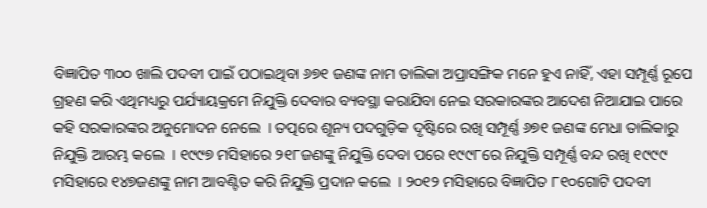ବିଜ୍ଞାପିତ ୩୦୦ ଖାଲି ପଦବୀ ପାଇଁ ପଠାଇଥିବା ୬୭୧ ଜଣଙ୍କ ନାମ ତାଲିକା ଅପ୍ରାସଙ୍ଗିକ ମନେ ହୁଏ ନାହିଁ, ଏହା ସମ୍ପୂର୍ଣ୍ଣ ରୂପେ ଗ୍ରହଣ କରି ଏଥିମଧ୍ୟରୁ ପର୍ଯ୍ୟାୟକ୍ରମେ ନିଯୁକ୍ତି ଦେବାର ବ୍ୟବସ୍ଥା କରାଯିବା ନେଇ ସରକାରଙ୍କର ଆଦେଶ ନିଆଯାଇ ପାରେ କହି ସରକାରଙ୍କର ଅନୁମୋଦନ ନେଲେ  । ତତ୍ପରେ ଶୂନ୍ୟ ପଦଗୁଡ଼ିକ ଦୃଷ୍ଟିରେ ରଖି ସମ୍ପୂର୍ଣ୍ଣ ୬୭୧ ଜଣଙ୍କ ମେଧା ତାଲିକାରୁ ନିଯୁକ୍ତି ଆରମ୍ଭ କଲେ  । ୧୯୯୭ ମସିହାରେ ୨୧୮ଜଣଙ୍କୁ ନିଯୁକ୍ତି ଦେବା ପରେ ୧୯୯୮ରେ ନିଯୁକ୍ତି ସମ୍ପୂର୍ଣ୍ଣ ବନ୍ଦ ରଖି ୧୯୯୯ ମସିହାରେ ୧୪୭ଜଣଙ୍କୁ ନାମ ଆବଣ୍ଟିତ କରି ନିଯୁକ୍ତି ପ୍ରଦାନ କଲେ  । ୨୦୧୨ ମସିହାରେ ବିଜ୍ଞାପିତ ୮୧୦ଗୋଟି ପଦବୀ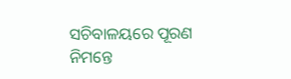ସଚିବାଳୟରେ ପୂରଣ ନିମନ୍ତେ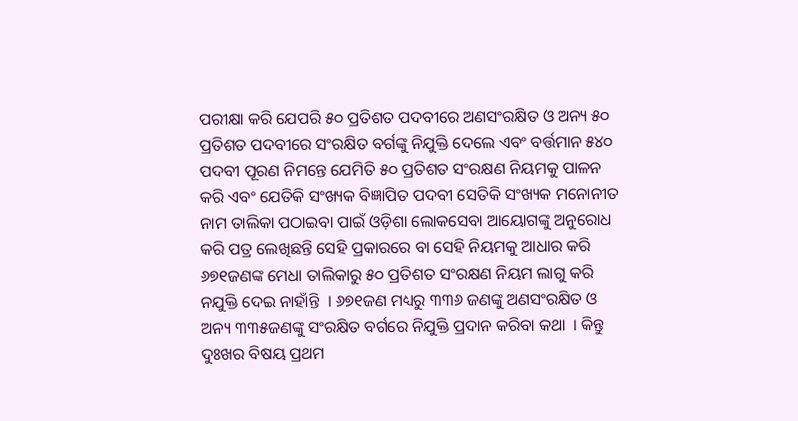ପରୀକ୍ଷା କରି ଯେପରି ୫୦ ପ୍ରତିଶତ ପଦବୀରେ ଅଣସଂରକ୍ଷିତ ଓ ଅନ୍ୟ ୫୦ ପ୍ରତିଶତ ପଦବୀରେ ସଂରକ୍ଷିତ ବର୍ଗଙ୍କୁ ନିଯୁକ୍ତି ଦେଲେ ଏବଂ ବର୍ତ୍ତମାନ ୫୪୦ ପଦବୀ ପୂରଣ ନିମନ୍ତେ ଯେମିତି ୫୦ ପ୍ରତିଶତ ସଂରକ୍ଷଣ ନିୟମକୁ ପାଳନ କରି ଏବଂ ଯେତିକି ସଂଖ୍ୟକ ବିଜ୍ଞାପିତ ପଦବୀ ସେତିକି ସଂଖ୍ୟକ ମନୋନୀତ ନାମ ତାଲିକା ପଠାଇବା ପାଇଁ ଓଡ଼ିଶା ଲୋକସେବା ଆୟୋଗଙ୍କୁ ଅନୁରୋଧ କରି ପତ୍ର ଲେଖିଛନ୍ତି ସେହି ପ୍ରକାରରେ ବା ସେହି ନିୟମକୁ ଆଧାର କରି ୬୭୧ଜଣଙ୍କ ମେଧା ତାଲିକାରୁ ୫୦ ପ୍ରତିଶତ ସଂରକ୍ଷଣ ନିୟମ ଲାଗୁ କରି ନଯୁକ୍ତି ଦେଇ ନାହାଁନ୍ତି  । ୬୭୧ଜଣ ମଧ୍ୟରୁ ୩୩୬ ଜଣଙ୍କୁ ଅଣସଂରକ୍ଷିତ ଓ ଅନ୍ୟ ୩୩୫ଜଣଙ୍କୁ ସଂରକ୍ଷିତ ବର୍ଗରେ ନିଯୁକ୍ତି ପ୍ରଦାନ କରିବା କଥା  । କିନ୍ତୁ ଦୁଃଖର ବିଷୟ ପ୍ରଥମ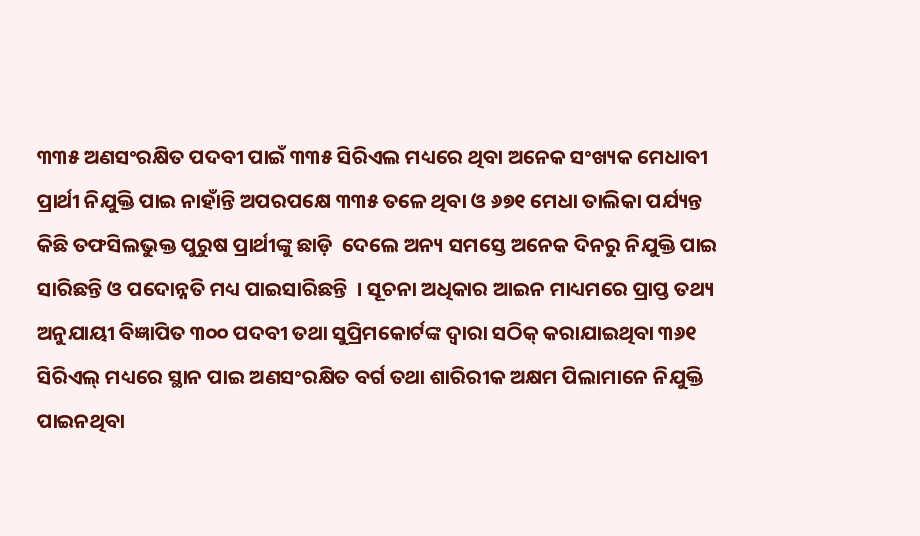୩୩୫ ଅଣସଂରକ୍ଷିତ ପଦବୀ ପାଇଁ ୩୩୫ ସିରିଏଲ ମଧ୍ୟରେ ଥିବା ଅନେକ ସଂଖ୍ୟକ ମେଧାବୀ ପ୍ରାର୍ଥୀ ନିଯୁକ୍ତି ପାଇ ନାହାଁନ୍ତି ଅପରପକ୍ଷେ ୩୩୫ ତଳେ ଥିବା ଓ ୬୭୧ ମେଧା ତାଲିକା ପର୍ଯ୍ୟନ୍ତ କିଛି ତଫସିଲଭୁକ୍ତ ପୁରୁଷ ପ୍ରାର୍ଥୀଙ୍କୁ ଛାଡ଼ି  ଦେଲେ ଅନ୍ୟ ସମସ୍ତେ ଅନେକ ଦିନରୁ ନିଯୁକ୍ତି ପାଇ ସାରିଛନ୍ତି ଓ ପଦୋନ୍ନତି ମଧ୍ୟ ପାଇସାରିଛନ୍ତି  । ସୂଚନା ଅଧିକାର ଆଇନ ମାଧ୍ୟମରେ ପ୍ରାପ୍ତ ତଥ୍ୟ ଅନୁଯାୟୀ ବିଜ୍ଞାପିତ ୩୦୦ ପଦବୀ ତଥା ସୁପ୍ରିମକୋର୍ଟଙ୍କ ଦ୍ୱାରା ସଠିକ୍ କରାଯାଇଥିବା ୩୬୧ ସିରିଏଲ୍ ମଧ୍ୟରେ ସ୍ଥାନ ପାଇ ଅଣସଂରକ୍ଷିତ ବର୍ଗ ତଥା ଶାରିରୀକ ଅକ୍ଷମ ପିଲାମାନେ ନିଯୁକ୍ତି ପାଇନଥିବା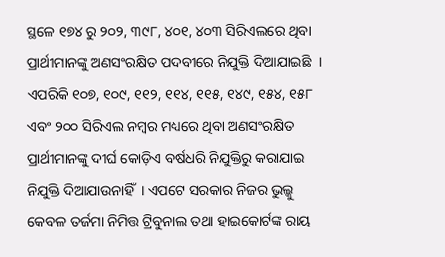ସ୍ଥଳେ ୧୭୪ ରୁ ୨୦୨, ୩୯୮, ୪୦୧, ୪୦୩ ସିରିଏଲରେ ଥିବା ପ୍ରାର୍ଥୀମାନଙ୍କୁ ଅଣସଂରକ୍ଷିତ ପଦବୀରେ ନିଯୁକ୍ତି ଦିଆଯାଇଛି  । ଏପରିକି ୧୦୭, ୧୦୯, ୧୧୨, ୧୧୪, ୧୧୫, ୧୪୯, ୧୫୪, ୧୫୮ ଏବଂ ୨୦୦ ସିରିଏଲ ନମ୍ବର ମଧ୍ୟରେ ଥିବା ଅଣସଂରକ୍ଷିତ ପ୍ରାର୍ଥୀମାନଙ୍କୁ ଦୀର୍ଘ କୋଡ଼ିଏ ବର୍ଷଧରି ନିଯୁକ୍ତିରୁ କରାଯାଇ ନିଯୁକ୍ତି ଦିଆଯାଉନାହିଁ  । ଏପଟେ ସରକାର ନିଜର ଭୁଲ୍କୁ କେବଳ ତର୍ଜମା ନିମିତ୍ତ ଟ୍ରିବୁନାଲ ତଥା ହାଇକୋର୍ଟଙ୍କ ରାୟ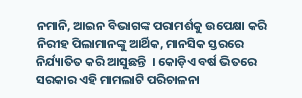ନମାନି, ଆଇନ ବିଭାଗଙ୍କ ପରାମର୍ଶକୁ ଉପେକ୍ଷା କରି ନିରୀହ ପିଲାମାନଙ୍କୁ ଆର୍ଥିକ, ମାନସିକ ସ୍ତରରେ ନିର୍ଯ୍ୟାତିତ କରି ଆସୁଛନ୍ତି  । କୋଡ଼ିଏ ବର୍ଷ ଭିତରେ ସରକାର ଏହି ମାମଲାଟି ପରିଚାଳନା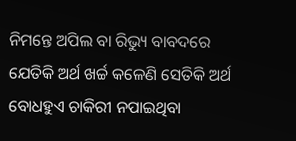ନିମନ୍ତେ ଅପିଲ ବା ରିଭ୍ୟୁ ବାବଦରେ ଯେତିକି ଅର୍ଥ ଖର୍ଚ୍ଚ କଳେଣି ସେତିକି ଅର୍ଥ ବୋଧହୁଏ ଚାକିରୀ ନପାଇଥିବା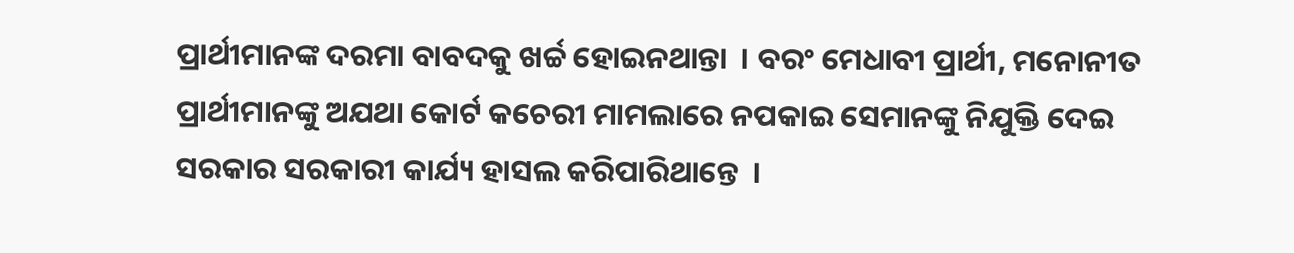ପ୍ରାର୍ଥୀମାନଙ୍କ ଦରମା ବାବଦକୁ ଖର୍ଚ୍ଚ ହୋଇନଥାନ୍ତା  । ବରଂ ମେଧାବୀ ପ୍ରାର୍ଥୀ, ମନୋନୀତ ପ୍ରାର୍ଥୀମାନଙ୍କୁ ଅଯଥା କୋର୍ଟ କଚେରୀ ମାମଲାରେ ନପକାଇ ସେମାନଙ୍କୁ ନିଯୁକ୍ତି ଦେଇ ସରକାର ସରକାରୀ କାର୍ଯ୍ୟ ହାସଲ କରିପାରିଥାନ୍ତେ  ।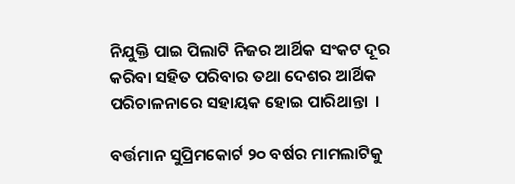ନିଯୁକ୍ତି ପାଇ ପିଲାଟି ନିଜର ଆର୍ଥିକ ସଂକଟ ଦୂର କରିବା ସହିତ ପରିବାର ତଥା ଦେଶର ଆର୍ଥିକ ପରିଚାଳନାରେ ସହାୟକ ହୋଇ ପାରିଥାନ୍ତା  ।

ବର୍ତ୍ତମାନ ସୁପ୍ରିମକୋର୍ଟ ୨୦ ବର୍ଷର ମାମଲାଟିକୁ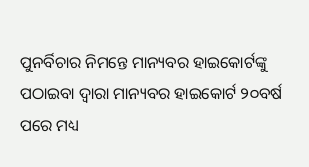ପୁନର୍ବିଚାର ନିମନ୍ତେ ମାନ୍ୟବର ହାଇକୋର୍ଟଙ୍କୁ ପଠାଇବା ଦ୍ୱାରା ମାନ୍ୟବର ହାଇକୋର୍ଟ ୨୦ବର୍ଷ ପରେ ମଧ୍ୟ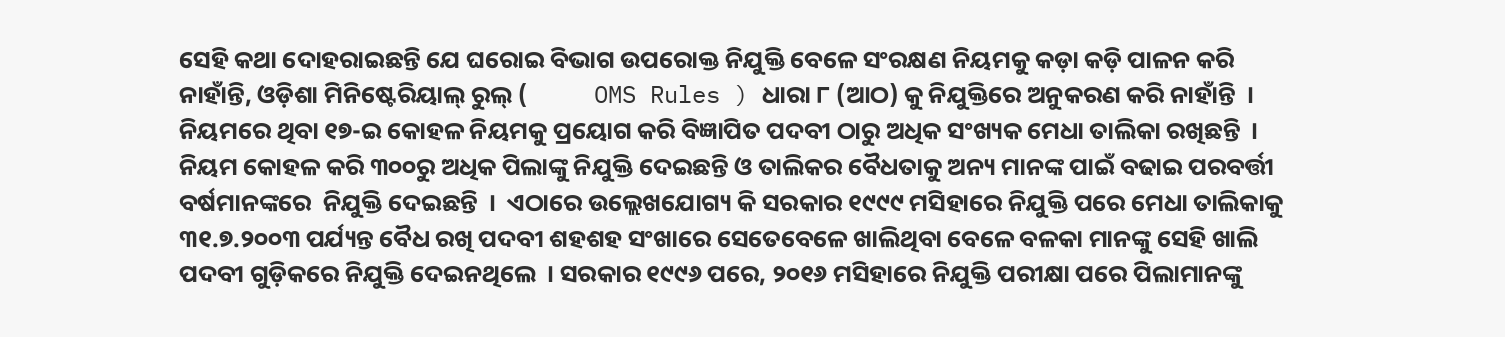ସେହି କଥା ଦୋହରାଇଛନ୍ତି ଯେ ଘରୋଇ ବିଭାଗ ଉପରୋକ୍ତ ନିଯୁକ୍ତି ବେଳେ ସଂରକ୍ଷଣ ନିୟମକୁ କଡ଼ା କଡ଼ି ପାଳନ କରି ନାହାଁନ୍ତି, ଓଡ଼ିଶା ମିନିଷ୍ଟେରିୟାଲ୍ ରୁଲ୍ (            OMS Rules ) ଧାରା ୮ (ଆଠ) କୁ ନିଯୁକ୍ତିରେ ଅନୁକରଣ କରି ନାହାଁନ୍ତି  । ନିୟମରେ ଥିବା ୧୭-ଇ କୋହଳ ନିୟମକୁ ପ୍ରୟୋଗ କରି ବିଜ୍ଞାପିତ ପଦବୀ ଠାରୁ ଅଧିକ ସଂଖ୍ୟକ ମେଧା ତାଲିକା ରଖିଛନ୍ତି  । ନିୟମ କୋହଳ କରି ୩୦୦ରୁ ଅଧିକ ପିଲାଙ୍କୁ ନିଯୁକ୍ତି ଦେଇଛନ୍ତି ଓ ତାଲିକର ବୈଧତାକୁ ଅନ୍ୟ ମାନଙ୍କ ପାଇଁ ବଢାଇ ପରବର୍ତ୍ତୀ ବର୍ଷମାନଙ୍କରେ  ନିଯୁକ୍ତି ଦେଇଛନ୍ତି  ।  ଏଠାରେ ଉଲ୍ଲେଖଯୋଗ୍ୟ କି ସରକାର ୧୯୯୯ ମସିହାରେ ନିଯୁକ୍ତି ପରେ ମେଧା ତାଲିକାକୁ ୩୧.୭.୨୦୦୩ ପର୍ଯ୍ୟନ୍ତ ବୈଧ ରଖି ପଦବୀ ଶହଶହ ସଂଖାରେ ସେତେବେଳେ ଖାଲିଥିବା ବେଳେ ବଳକା ମାନଙ୍କୁ ସେହି ଖାଲି ପଦବୀ ଗୁଡ଼ିକରେ ନିଯୁକ୍ତି ଦେଇନଥିଲେ  । ସରକାର ୧୯୯୬ ପରେ, ୨୦୧୬ ମସିହାରେ ନିଯୁକ୍ତି ପରୀକ୍ଷା ପରେ ପିଲାମାନଙ୍କୁ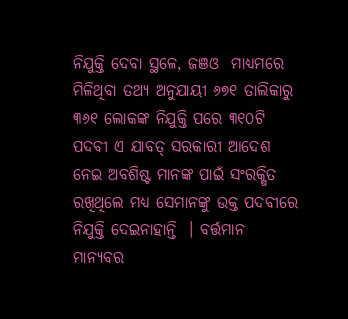ନିଯୁକ୍ତି ଦେବା ସ୍ଥଳେ, ଜଞଓ  ମାଧ୍ୟମରେ ମିଳିଥିବା ତଥ୍ୟ ଅନୁଯାୟୀ ୬୭୧ ତାଲିକାରୁ ୩୬୧ ଲୋକଙ୍କ ନିଯୁକ୍ତି ପରେ ୩୧୦ଟି ପଦବୀ ଏ ଯାବତ୍ ସରକାରୀ ଆଦେଶ ନେଇ ଅବଶିଷ୍ଟ ମାନଙ୍କ ପାଇଁ ସଂରକ୍ଷିତ ରଖିଥିଲେ ମଧ୍ୟ ସେମାନଙ୍କୁ ଉକ୍ତ ପଦବୀରେ ନିଯୁକ୍ତି ଦେଇନାହାନ୍ତି  । ବର୍ତ୍ତମାନ ମାନ୍ୟବର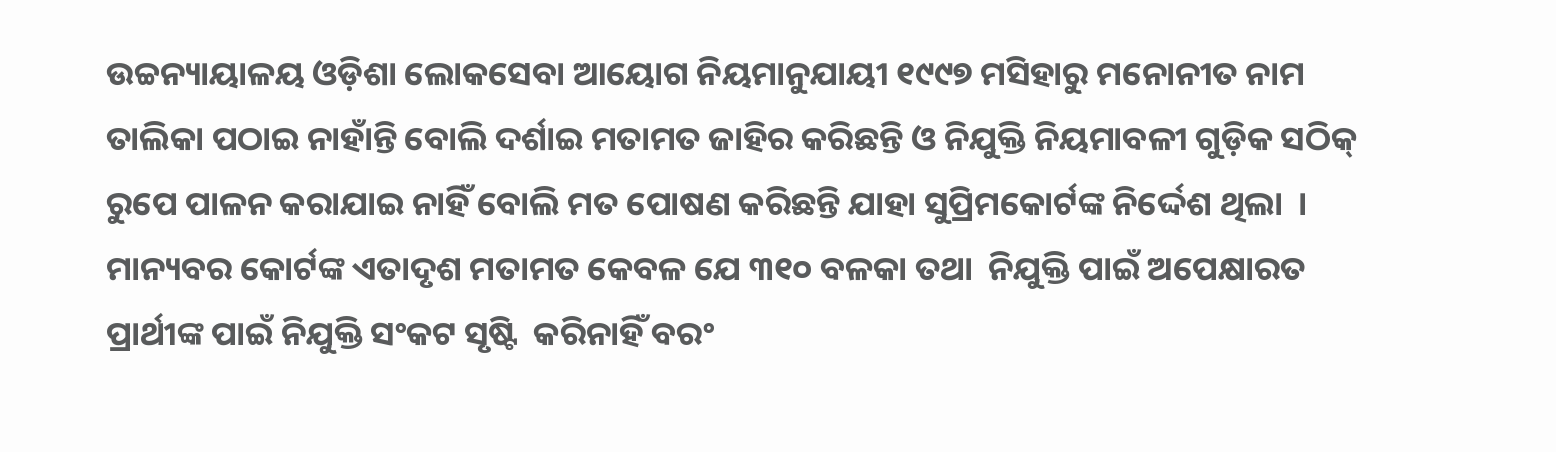ଉଚ୍ଚନ୍ୟାୟାଳୟ ଓଡ଼ିଶା ଲୋକସେବା ଆୟୋଗ ନିୟମାନୁଯାୟୀ ୧୯୯୭ ମସିହାରୁ ମନୋନୀତ ନାମ ତାଲିକା ପଠାଇ ନାହାଁନ୍ତି ବୋଲି ଦର୍ଶାଇ ମତାମତ ଜାହିର କରିଛନ୍ତି ଓ ନିଯୁକ୍ତି ନିୟମାବଳୀ ଗୁଡ଼ିକ ସଠିକ୍ ରୁପେ ପାଳନ କରାଯାଇ ନାହିଁ ବୋଲି ମତ ପୋଷଣ କରିଛନ୍ତି ଯାହା ସୁପ୍ରିମକୋର୍ଟଙ୍କ ନିର୍ଦ୍ଦେଶ ଥିଲା  । ମାନ୍ୟବର କୋର୍ଟଙ୍କ ଏତାଦୃଶ ମତାମତ କେବଳ ଯେ ୩୧୦ ବଳକା ତଥା  ନିଯୁକ୍ତି ପାଇଁ ଅପେକ୍ଷାରତ ପ୍ରାର୍ଥୀଙ୍କ ପାଇଁ ନିଯୁକ୍ତି ସଂକଟ ସୃଷ୍ଟି  କରିନାହିଁ ବରଂ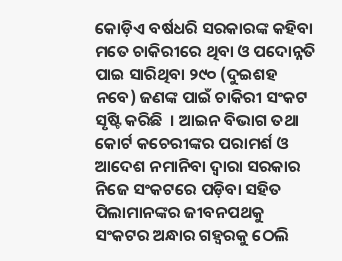କୋଡ଼ିଏ ବର୍ଷଧରି ସରକାରଙ୍କ କହିବା ମତେ ଚାକିରୀରେ ଥିବା ଓ ପଦୋନ୍ନତି ପାଇ ସାରିଥିବା ୨୯୦ (ଦୁଇଶହ ନବେ) ଜଣଙ୍କ ପାଇଁ ଚାକିରୀ ସଂକଟ ସୃଷ୍ଟି କରିଛି  । ଆଇନ ବିଭାଗ ତଥା କୋର୍ଟ କଚେରୀଙ୍କର ପରାମର୍ଶ ଓ ଆଦେଶ ନମାନିବା ଦ୍ୱାରା ସରକାର ନିଜେ ସଂକଟରେ ପଡ଼ିବା ସହିତ ପିଲାମାନଙ୍କର ଜୀବନପଥକୁ ସଂକଟର ଅନ୍ଧାର ଗହ୍ୱରକୁ ଠେଲି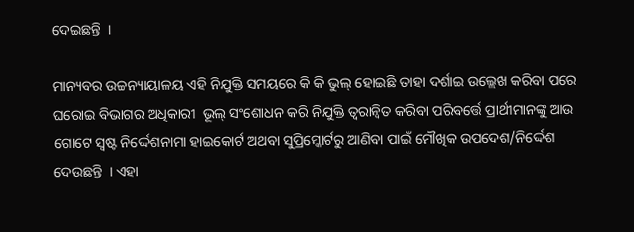ଦେଇଛନ୍ତି  ।

ମାନ୍ୟବର ଉଚ୍ଚନ୍ୟାୟାଳୟ ଏହି ନିଯୁକ୍ତି ସମୟରେ କି କି ଭୁଲ୍ ହୋଇଛି ତାହା ଦର୍ଶାଇ ଉଲ୍ଲେଖ କରିବା ପରେ ଘରୋଇ ବିଭାଗର ଅଧିକାରୀ  ଭୂଲ୍ ସଂଶୋଧନ କରି ନିଯୁକ୍ତି ତ୍ୱରାନ୍ୱିତ କରିବା ପରିବର୍ତ୍ତେ ପ୍ରାର୍ଥୀମାନଙ୍କୁ ଆଉ ଗୋଟେ ସ୍ୱଷ୍ଟ ନିର୍ଦ୍ଦେଶନାମା ହାଇକୋର୍ଟ ଅଥବା ସୁପ୍ରିମ୍କୋର୍ଟରୁ ଆଣିବା ପାଇଁ ମୌଖିକ ଉପଦେଶ/ନିର୍ଦ୍ଦେଶ ଦେଉଛନ୍ତି  । ଏହା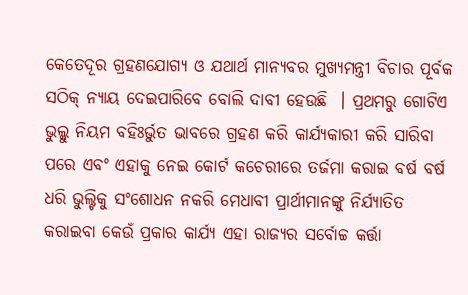କେତେଦୂର ଗ୍ରହଣଯୋଗ୍ୟ ଓ ଯଥାର୍ଥ ମାନ୍ୟବର ମୁଖ୍ୟମନ୍ତ୍ରୀ ବିଚାର ପୂର୍ବକ ସଠିକ୍ ନ୍ୟାୟ ଦେଇପାରିବେ ବୋଲି ଦାବୀ ହେଉଛି  । ପ୍ରଥମରୁ ଗୋଟିଏ ଭୁଲ୍କୁ ନିୟମ ବହିଃର୍ଭୁତ ଭାବରେ ଗ୍ରହଣ କରି କାର୍ଯ୍ୟକାରୀ କରି ସାରିବା ପରେ ଏବଂ ଏହାକୁ ନେଇ କୋର୍ଟ କଚେରୀରେ ତର୍ଜମା କରାଇ ବର୍ଷ ବର୍ଷ ଧରି ଭୁଲ୍ଟିକୁ ସଂଶୋଧନ ନକରି ମେଧାବୀ ପ୍ରାର୍ଥୀମାନଙ୍କୁ ନିର୍ଯ୍ୟାତିତ କରାଇବା କେଉଁ ପ୍ରକାର କାର୍ଯ୍ୟ ଏହା ରାଜ୍ୟର ସର୍ବୋଚ୍ଚ କର୍ତ୍ତା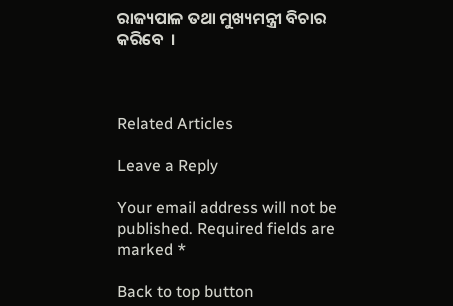ରାଜ୍ୟପାଳ ତଥା ମୁଖ୍ୟମନ୍ତ୍ରୀ ବିଚାର କରିବେ  ।



Related Articles

Leave a Reply

Your email address will not be published. Required fields are marked *

Back to top button